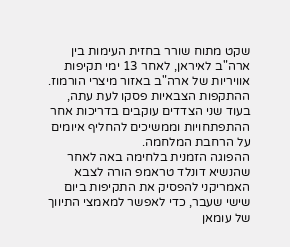שקט מתוח שורר בחזית העימות בין ארה"ב לאיראן, לאחר 13 ימי תקיפות אוויריות של ארה"ב באזור מיצרי הורמוז. ההתקפות הצבאיות פסקו לעת עתה, בעוד שני הצדדים עוקבים בדריכות אחר ההתפתחויות וממשיכים להחליף איומים על הרחבת המלחמה.
ההפוגה הזמנית בלחימה באה לאחר שהנשיא דונלד טראמפ הורה לצבא האמריקני להפסיק את התקיפות ביום שישי שעבר, כדי לאפשר למאמצי התיווך של עומאן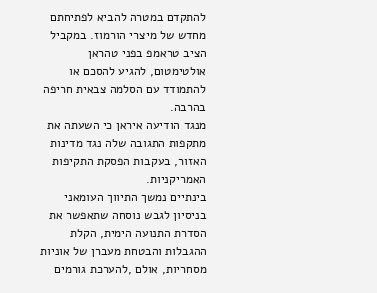להתקדם במטרה להביא לפתיחתם מחדש של מיצרי הורמוז. במקביל הציב טראמפ בפני טהראן אולטימטום, להגיע להסכם או להתמודד עם הסלמה צבאית חריפה בהרבה.
מנגד הודיעה איראן כי השעתה את מתקפות התגובה שלה נגד מדינות האזור, בעקבות הפסקת התקיפות האמריקניות.
בינתיים נמשך התיווך העומאני בניסיון לגבש נוסחה שתאפשר את הסדרת התנועה הימית, הקלת ההגבלות והבטחת מעברן של אוניות מסחריות, אולם ,להערכת גורמים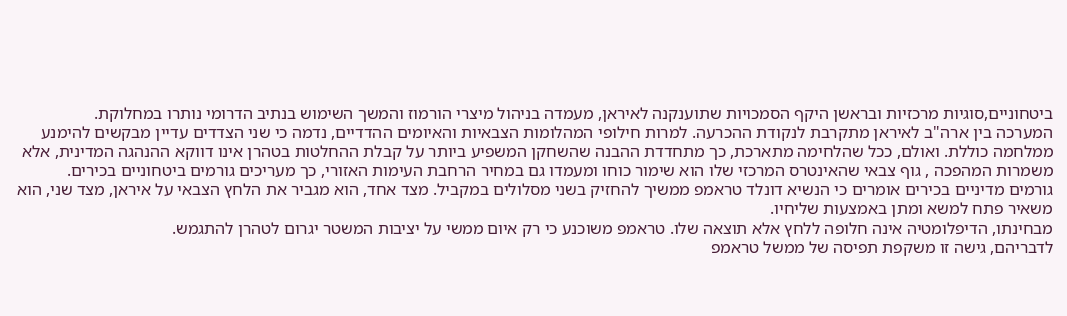ביטחוניים,סוגיות מרכזיות ובראשן היקף הסמכויות שתוענקנה לאיראן, מעמדה בניהול מיצרי הורמוז והמשך השימוש בנתיב הדרומי נותרו במחלוקת.
המערכה בין ארה"ב לאיראן מתקרבת לנקודת ההכרעה. למרות חילופי המהלומות הצבאיות והאיומים ההדדיים, נדמה כי שני הצדדים עדיין מבקשים להימנע ממלחמה כוללת. ואולם, ככל שהלחימה מתארכת, כך מתחדדת ההבנה שהשחקן המשפיע ביותר על קבלת ההחלטות בטהרן אינו דווקא ההנהגה המדינית, אלא משמרות המהפכה , גוף צבאי שהאינטרס המרכזי שלו הוא שימור כוחו ומעמדו גם במחיר הרחבת העימות האזורי, כך מעריכים גורמים ביטחוניים בכירים.
גורמים מדיניים בכירים אומרים כי הנשיא דונלד טראמפ ממשיך להחזיק בשני מסלולים במקביל. מצד אחד, הוא מגביר את הלחץ הצבאי על איראן, מצד שני, הוא משאיר פתח למשא ומתן באמצעות שליחיו.
מבחינתו, הדיפלומטיה אינה חלופה ללחץ אלא תוצאה שלו. טראמפ משוכנע כי רק איום ממשי על יציבות המשטר יגרום לטהרן להתגמש.
לדבריהם, גישה זו משקפת תפיסה של ממשל טראמפ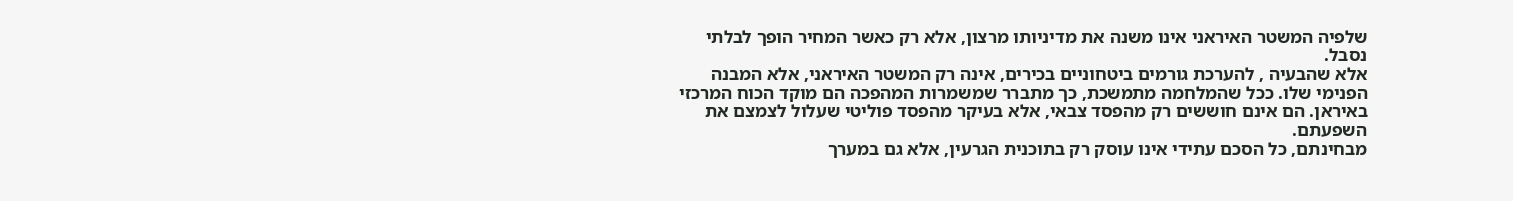שלפיה המשטר האיראני אינו משנה את מדיניותו מרצון, אלא רק כאשר המחיר הופך לבלתי נסבל.
אלא שהבעיה , להערכת גורמים ביטחוניים בכירים, אינה רק המשטר האיראני, אלא המבנה הפנימי שלו. ככל שהמלחמה מתמשכת, כך מתברר שמשמרות המהפכה הם מוקד הכוח המרכזי באיראן. הם אינם חוששים רק מהפסד צבאי, אלא בעיקר מהפסד פוליטי שעלול לצמצם את השפעתם.
מבחינתם, כל הסכם עתידי אינו עוסק רק בתוכנית הגרעין, אלא גם במערך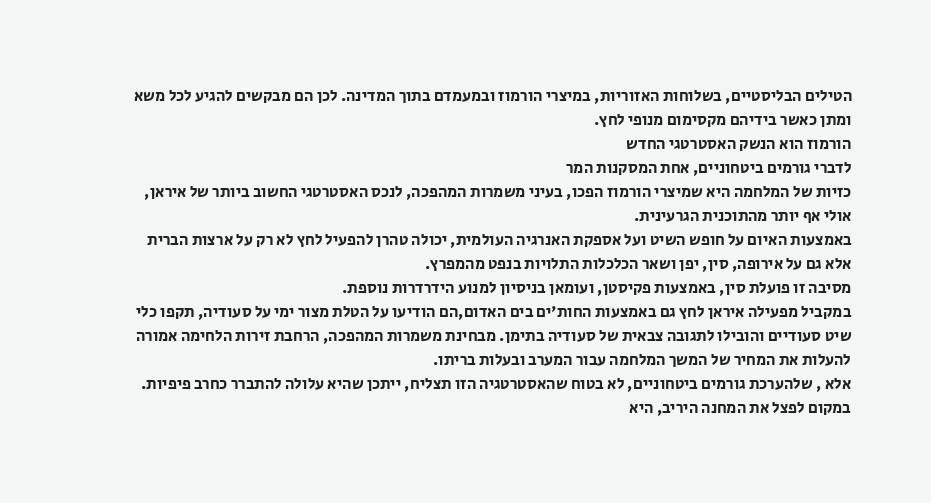הטילים הבליסטיים, בשלוחות האזוריות, במיצרי הורמוז ובמעמדם בתוך המדינה. לכן הם מבקשים להגיע לכל משא ומתן כאשר בידיהם מקסימום מנופי לחץ.
הורמוז הוא הנשק האסטרטגי החדש
לדברי גורמים ביטחוניים, אחת המסקנות המר
כזיות של המלחמה היא שמיצרי הורמוז הפכו, בעיני משמרות המהפכה, לנכס האסטרטגי החשוב ביותר של איראן, אולי אף יותר מהתוכנית הגרעינית.
באמצעות האיום על חופש השיט ועל אספקת האנרגיה העולמית, יכולה טהרן להפעיל לחץ לא רק על ארצות הברית אלא גם על אירופה, סין, יפן ושאר הכלכלות התלויות בנפט מהמפרץ.
מסיבה זו פועלת סין, באמצעות פקיסטן, ועומאן בניסיון למנוע הידרדרות נוספת.
במקביל מפעילה איראן לחץ גם באמצעות החות'ים בים האדום,הם הודיעו על הטלת מצור ימי על סעודיה, תקפו כלי שיט סעודיים והובילו לתגובה צבאית של סעודיה בתימן. מבחינת משמרות המהפכה, הרחבת זירות הלחימה אמורה להעלות את המחיר של המשך המלחמה עבור המערב ובעלות בריתו.
אלא , שלהערכת גורמים ביטחוניים, לא בטוח שהאסטרטגיה הזו תצליח, ייתכן שהיא עלולה להתברר כחרב פיפיות.
במקום לפצל את המחנה היריב, היא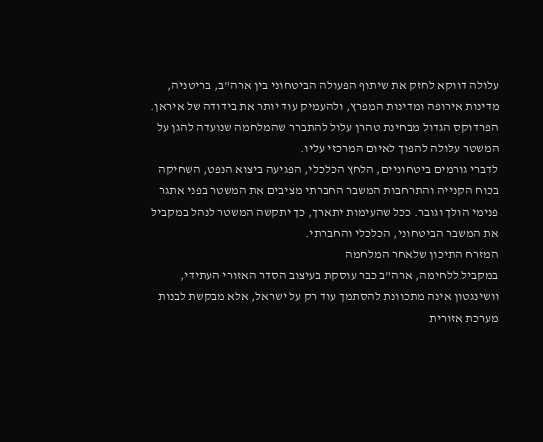עלולה דווקא לחזק את שיתוף הפעולה הביטחוני בין ארה"ב, בריטניה, מדינות אירופה ומדינות המפרץ, ולהעמיק עוד יותר את בידודה של איראן.
הפרדוקס הגדול מבחינת טהרן עלול להתברר שהמלחמה שנועדה להגן על המשטר עלולה להפוך לאיום המרכזי עליו.
לדברי גורמים ביטחוניים, הלחץ הכלכלי, הפגיעה ביצוא הנפט, השחיקה בכוח הקנייה והתרחבות המשבר החברתי מציבים את המשטר בפני אתגר פנימי הולך וגובר. ככל שהעימות יתארך, כך יתקשה המשטר לנהל במקביל את המשבר הביטחוני, הכלכלי והחברתי.
המזרח התיכון שלאחר המלחמה
במקביל ללחימה, ארה"ב כבר עוסקת בעיצוב הסדר האזורי העתידי, וושינגטון אינה מתכוונת להסתמך עוד רק על ישראל, אלא מבקשת לבנות מערכת אזורית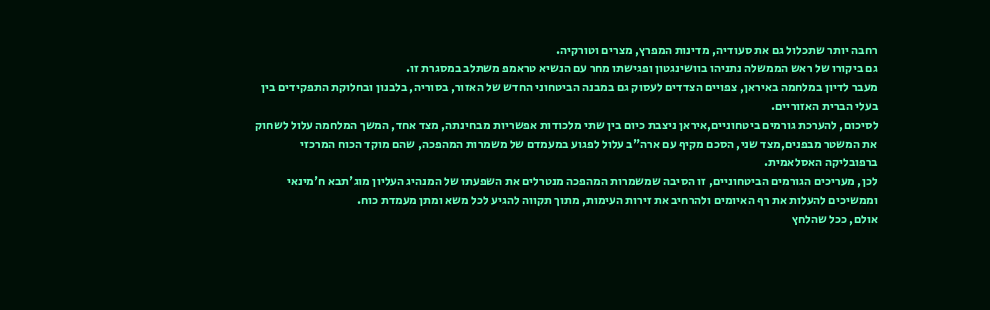רחבה יותר שתכלול גם את סעודיה, מדינות המפרץ, מצרים וטורקיה.
גם ביקורו של ראש הממשלה נתניהו בוושינגטון ופגישתו מחר עם הנשיא טראמפ משתלב במסגרת זו.
מעבר לדיון במלחמה באיראן, צפויים הצדדים לעסוק גם במבנה הביטחוני החדש של האזור, בסוריה, בלבנון ובחלוקת התפקידים בין בעלי הברית האזוריים.
לסיכום, להערכת גורמים ביטחוניים,איראן ניצבת כיום בין שתי מלכודות אפשריות מבחינתה, מצד אחד, המשך המלחמה עלול לשחוק את המשטר מבפנים,מצד שני, הסכם מקיף עם ארה"ב עלול לפגוע במעמדם של משמרות המהפכה, שהם מוקד הכוח המרכזי ברפובליקה האסלאמית.
לכן, מעריכים הגורמים הביטחוניים, זו הסיבה שמשמרות המהפכה מנטרלים את השפעתו של המנהיג העליון מוג'תבא ח'מינאי וממשיכים להעלות את רף האיומים ולהרחיב את זירות העימות, מתוך תקווה להגיע לכל משא ומתן מעמדת כוח.
אולם, ככל שהלחץ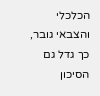הכלכלי והצבאי גובר, כך גדל גם הסיכון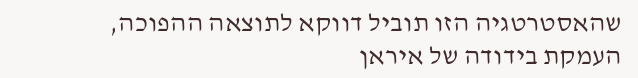שהאסטרטגיה הזו תוביל דווקא לתוצאה ההפוכה, העמקת בידודה של איראן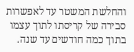והחלשת המשטר עד לאפשרות סבירה של קריסתו לתוך עצמו בתוך כמה חודשים עד שנה.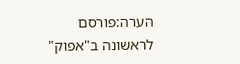הערה:פורסם לראשונה ב"אפוק"